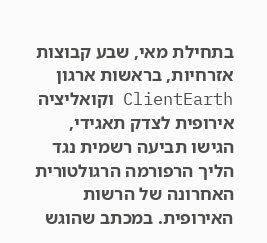בתחילת מאי, שבע קבוצות אזרחיות, בראשות ארגון ClientEarth וקואליציה אירופית לצדק תאגידי, הגישו תביעה רשמית נגד הליך הרפורמה הרגולטורית האחרונה של הרשות האירופית. במכתב שהוגש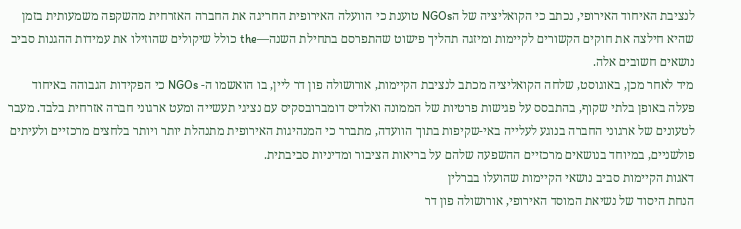לנציבת האיחוד האירופי, נכתב כי הקואליציה של הNGOs טוענת כי הוועלה האירופית החריגה את החברה האזרחית מהשקפה משמעותית בזמן שהיא חילצה את חוקים הקשורים לקיימות ומיזגה תהליך פישוט שהתפרסם בתחילת השנה—the כולל שיקולים שהוזילו את עמידות ההגנות סביב נושאים חשובים אלה.
מיד לאחר מכן, באוגוסט, שלחה הקואליציה מכתב לנציבת הקיימות, אורושולה פון דר ליין, בו הואשמו ה- NGOs כי הפקידות הגבוהה באיחוד פעלה באופן בלתי שקוף, בהתבסס על פגישות פרטיות של הממונה ואלדיס דומברובסקיס עם נציגי תעשייה ומעט ארגוני חברה אזרחית בלבד. מעבר לטעונים של ארגוני החברה בנוגע לעלייה באי-שקיפות בתוך הוועדה, מתברר כי המנהיגות האירופית מתנהלת יותר ויותר בלחצים מרכזיים ולעיתים פולשניים, במיוחד בנושאים מרכזיים ההשפעה שלהם על בריאות הציבור ומדיניות סביבתית.
דאגות הקיימות סביב נושאי הקיימות שהועלו בברלין
הנחת היסוד של נשיאת המוסד האירופי, אורושולה פון דר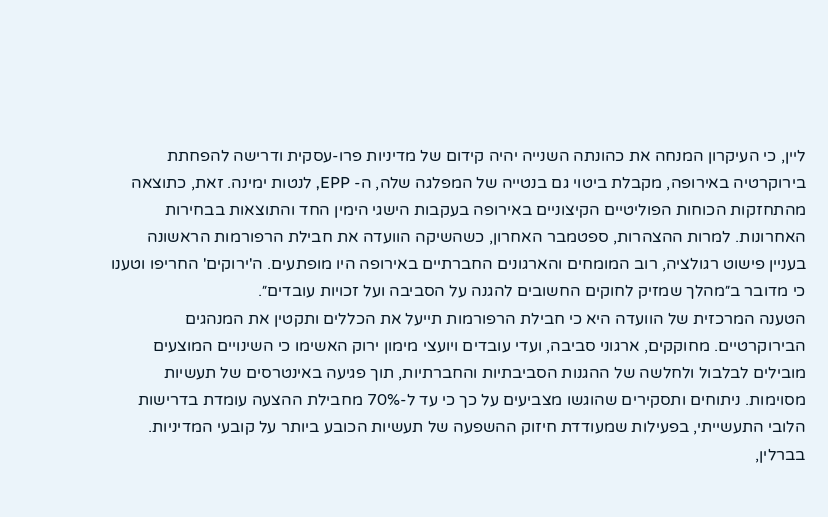ליין, כי העיקרון המנחה את כהונתה השנייה יהיה קידום של מדיניות פרו-עסקית ודרישה להפחתת בירוקרטיה באירופה, מקבלת ביטוי גם בנטייה של המפלגה שלה, ה- EPP, לנטות ימינה. זאת, כתוצאה מהתחזקות הכוחות הפוליטיים הקיצוניים באירופה בעקבות הישגי הימין החד והתוצאות בבחירות האחרונות. למרות ההצהרות, ספטמבר האחרון, כשהשיקה הוועדה את חבילת הרפורמות הראשונה בעניין פישוט רגולציה, רוב המומחים והארגונים החברתיים באירופה היו מופתעים. ה'ירוקים' החריפו וטענו כי מדובר ב״מהלך שמזיק לחוקים החשובים להגנה על הסביבה ועל זכויות עובדים״.
הטענה המרכזית של הוועדה היא כי חבילת הרפורמות תייעל את הכללים ותקטין את המנהגים הבירוקרטיים. מחוקקים, ארגוני סביבה, ועדי עובדים ויועצי מימון ירוק האשימו כי השינויים המוצעים מובילים לבלבול ולחלשה של ההגנות הסביבתיות והחברתיות, תוך פגיעה באינטרסים של תעשיות מסוימות. ניתוחים ותסקירים שהוגשו מצביעים על כך כי עד ל-70% מחבילת ההצעה עומדת בדרישות הלובי התעשייתי, בפעילות שמעודדת חיזוק ההשפעה של תעשיות הכובע ביותר על קובעי המדיניות.
בברלין,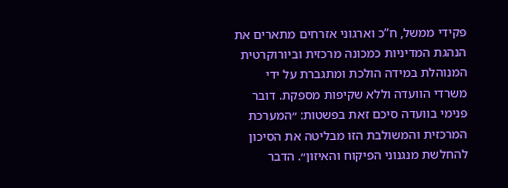פקידי ממשל, ח”כ וארגוני אזרחים מתארים את הנהגת המדיניות כמכונה מרכזית וביורוקרטית המנוהלת במידה הולכת ומתגברת על ידי משרדי הוועדה וללא שקיפות מספקת. דובר פנימי בוועדה סיכם זאת בפשטות: ״המערכת המרכזית והמשולבת הזו מבליטה את הסיכון להחלשת מנגנוני הפיקוח והאיזון״. הדבר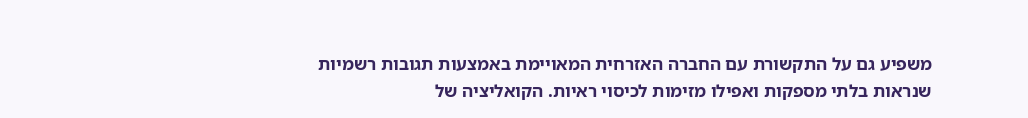משפיע גם על התקשורת עם החברה האזרחית המאויימת באמצעות תגובות רשמיות שנראות בלתי מספקות ואפילו מזימות לכיסוי ראיות. הקואליציה של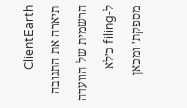ClientEarth תיארה את התגובה הרשמית של הוועדה ל-filing כ׳לא מספקת׳ ומכאן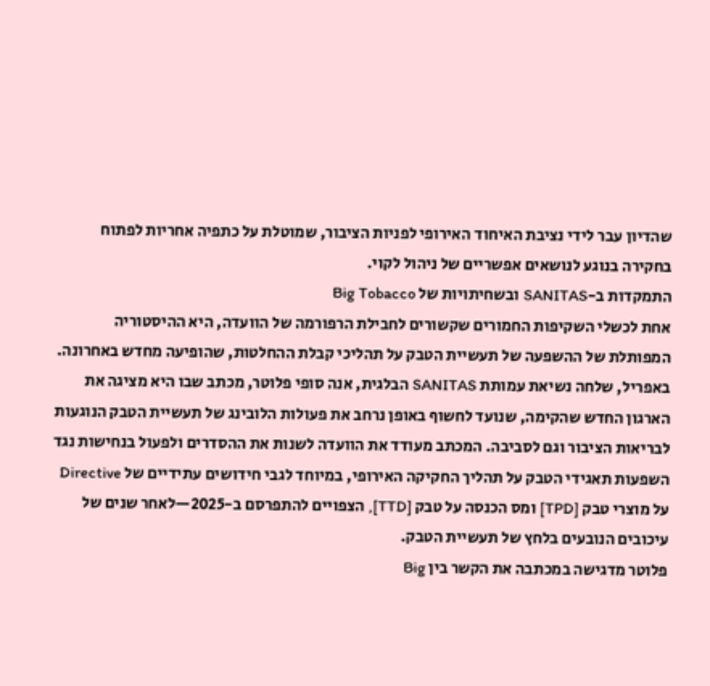שהדיון עבר לידי נציבת האיחוד האירופי לפניות הציבור, שמוטלת על כתפיה אחריות לפתוח בחקירה בנוגע לנושאים אפשריים של ניהול לקוי.
התמקדות ב-SANITAS ובשחיתויות של Big Tobacco
אחת לכשלי השקיפות החמורים שקשורים לחבילת הרפורמה של הוועדה, היא ההיסטוריה המפותלת של ההשפעה של תעשיית הטבק על תהליכי קבלת ההחלטות, שהופיעה מחדש באחרונה. באפריל, שלחה נשיאת עמותת SANITAS הבלגית, אנה סופי פלוטר, מכתב שבו היא מציגה את הארגון החדש שהקימה, שנועד לחשוף באופן נרחב את פעולות הלובינג של תעשיית הטבק הנוגעות לבריאות הציבור וגם לסביבה. המכתב מעודד את הוועדה לשנות את ההסדרים ולפעול בנחישות נגד השפעות תאגידי הטבק על תהליך החקיקה האירופי, במיוחד לגבי חידושים עתידיים של Directive על מוצרי טבק [TPD] ומס הכנסה על טבק [TTD], הצפויים להתפרסם ב-2025—לאחר שנים של עיכובים הנובעים בלחץ של תעשיית הטבק.
פלוטר מדגישה במכתבה את הקשר בין Big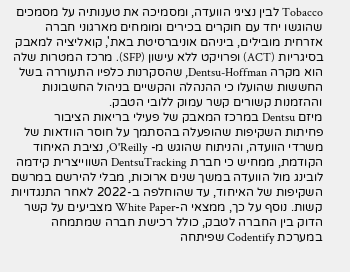Tobacco לבין נציגי הוועדה, ומסמיכה את טענותיה על מסמכים שהוגשו יחד עם חוקרים בכירים ומומחים מארגוני חברה אזרחית מובילים, ביניהם אוניברסיטת באת', קואליציה למאבק בסיגריות (ACT) ופרויקט ללא עישון (SFP). מרכז המטרות שלה הוא מקרה Dentsu-Hoffman, שהסקרנות כלפיו התעוררה בשל החששות שהועלו כי ההנהלה והקשיים בניהול החשבונות וההזמנות קשורים קשר עמוק ללובי הטבק.
מיזם Dentsu במרכז המאבק של פעילי בריאות הציבור
פחיתות השקיפות שהופעלה בהסתמך על חוסר הוודאות של משרדי הוועדה, והניתוח שהוגש מ- O'Reilly, נציבת האיחוד הקודמת, ממחיש כי חברת DentsuTracking השווייצרית קידמה לובינג מול הוועדה במשך שנים ארוכות, מבלי להירשם במרשם השקיפות של האיחוד, עד שהוחלפה ב-2022 לאחר התנגדויות קשות. נוסף על כך, ממצאי ה-White Paper מצביעים על קשר הדוק בין החברה לטבק, כולל רכישת חברה שמתמחה במערכת Codentify שפיתחה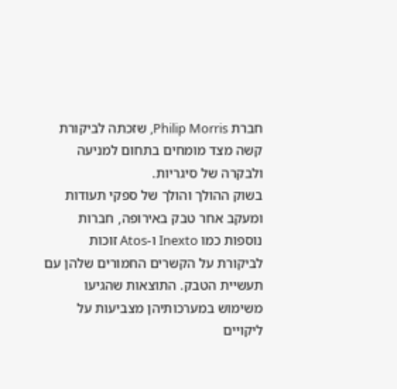חברת Philip Morris, שזכתה לביקורת קשה מצד מומחים בתחום למניעה ולבקרה של סיגריות.
בשוק ההולך והולך של ספקי תעודות ומעקב אחר טבק באירופה, חברות נוספות כמו Inexto ו-Atos זוכות לביקורת על הקשרים החמורים שלהן עם תעשיית הטבק. התוצאות שהגיעו משימוש במערכותיהן מצביעות על ליקויים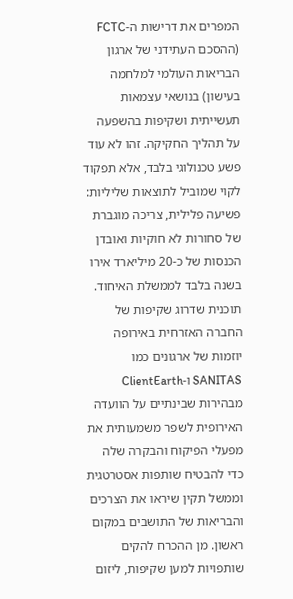המפרים את דרישות ה-FCTC (ההסכם העתידני של ארגון הבריאות העולמי למלחמה בעישון) בנושאי עצמאות תעשייתית ושקיפות בהשפעה על תהליך החקיקה. זהו לא עוד פשע טכנולוגי בלבד, אלא תפקוד לקוי שמוביל לתוצאות שליליות: פשיעה פלילית, צריכה מוגברת של סחורות לא חוקיות ואובדן הכנסות של כ-20 מיליארד אירו בשנה בלבד לממשלת האיחוד.
תוכנית שדרוג שקיפות של החברה האזרחית באירופה
יוזמות של ארגונים כמו SANITAS ו-ClientEarth מבהירות שבינתיים על הוועדה האירופית לשפר משמעותית את מפעלי הפיקוח והבקרה שלה כדי להבטיח שותפות אסטרטגית וממשל תקין שיראו את הצרכים והבריאות של התושבים במקום ראשון. מן ההכרח להקים שותפויות למען שקיפות, ליזום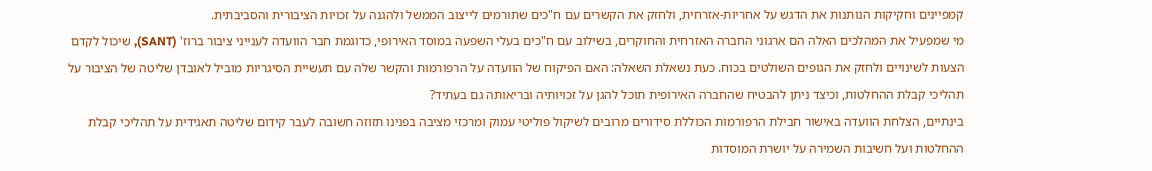קמפיינים וחקיקות הנותנות את הדגש על אחריות-אזרחית, ולחזק את הקשרים עם ח"כים שתורמים לייצוב הממשל ולהגנה על זכויות הציבורית והסביבתית.
מי שמפעיל את המהלכים האלה הם ארגוני החברה האזרחית והחוקרים, בשילוב עם ח"כים בעלי השפעה במוסד האירופי, כדוגמת חבר הוועדה לענייני ציבור ברוז' (SANT), שיכול לקדם הצעות לשינויים ולחזק את הגופים השולטים בכוח. כעת נשאלת השאלה: האם הפיקוח של הוועדה על הרפורמות והקשר שלה עם תעשיית הסיגריות מוביל לאובדן שליטה של הציבור על תהליכי קבלת ההחלטות, וכיצד ניתן להבטיח שהחברה האירופית תוכל להגן על זכויותיה ובריאותה גם בעתיד?
בינתיים, הצלחת הוועדה באישור חבילת הרפורמות הכוללת סידורים מרובים לשיקול פוליטי עמוק ומרכזי מציבה בפנינו תזוזה חשובה לעבר קידום שליטה תאגידית על תהליכי קבלת ההחלטות ועל חשיבות השמירה על יושרת המוסדות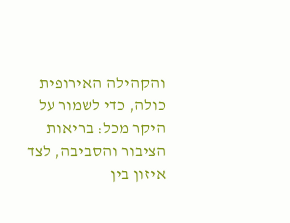והקהילה האירופית כולה, כדי לשמור על היקר מכל: בריאות הציבור והסביבה, לצד איזון בין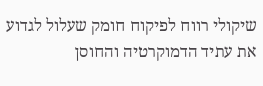שיקולי רווח לפיקוח חומק שעלול לגדוע את עתיד הדמוקרטיה והחוסן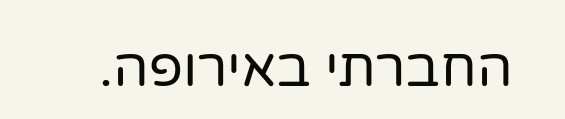החברתי באירופה.